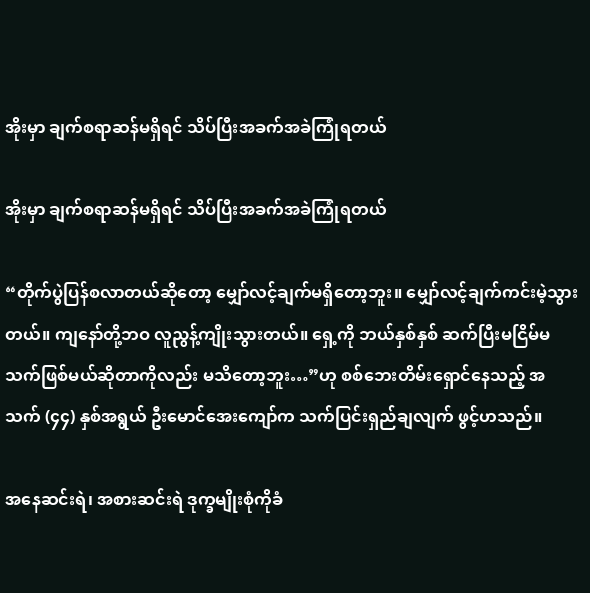အိုးမှာ ချက်စရာဆန်မရှိရင် သိပ်ပြီးအခက်အခဲကြုံရတယ်

အိုးမှာ ချက်စရာဆန်မရှိရင် သိပ်ပြီးအခက်အခဲကြုံရတယ်

“တိုက်ပွဲပြန်စလာတယ်ဆိုတော့ မျှော်လင့်ချက်မရှိတော့ဘူး။ မျှော်လင့်ချက်ကင်းမဲ့သွားတယ်။ ကျနော်တို့ဘဝ လူညွန့်ကျိုးသွားတယ်။ ရှေ့ကို ဘယ်နှစ်နှစ် ဆက်ပြီးမငြိမ်မသက်ဖြစ်မယ်ဆိုတာကိုလည်း မသိတော့ဘူး…”ဟု စစ်ဘေးတိမ်းရှောင်နေသည့် အသက် (၄၄) နှစ်အရွယ် ဦးမောင်အေးကျော်က သက်ပြင်းရှည်ချလျက် ဖွင့်ဟသည်။

အနေဆင်းရဲ၊ အစားဆင်းရဲ ဒုက္ခမျိုးစုံကိုခံ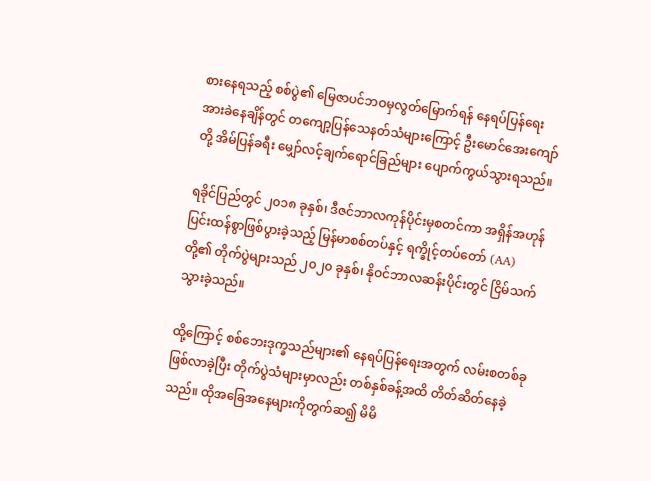စားနေရသည့် စစ်ပွဲ၏ မြေဇာပင်ဘဝမှလွတ်မြောက်ရန် နေရပ်ပြန်ရေး အားခဲနေချိန်တွင် တကျော့ပြန်သေနတ်သံများကြောင့် ဦးမောင်အေးကျော်တို့ အိမ်ပြန်ခရီး မျှော်လင့်ချက်ရောင်ခြည်များ ပျောက်ကွယ်သွားရသည်။

ရခိုင်ပြည်တွင် ၂၀၁၈ ခုနှစ်၊ ဒီဇင်ဘာလကုန်ပိုင်းမှစတင်ကာ အရှိန်အဟုန်ပြင်းထန်စွာဖြစ်ပွားခဲ့သည့် မြန်မာစစ်တပ်နှင့် ရက္ခိုင့်တပ်တော် (AA) တို့၏ တိုက်ပွဲများသည် ၂၀၂၀ ခုနှစ်၊ နိုဝင်ဘာလဆန်းပိုင်းတွင် ငြိမ်သက်သွားခဲ့သည်။

ထို့ကြောင့် စစ်ဘေးဒုက္ခသည်များ၏ နေရပ်ပြန်ရေးအတွက် လမ်းစတစ်ခုဖြစ်လာခဲ့ပြီး တိုက်ပွဲသံများမှာလည်း တစ်နှစ်ခန့်အထိ တိတ်ဆိတ်နေခဲ့သည်။ ထိုအခြေအနေများကိုတွက်ဆ၍ မိမိ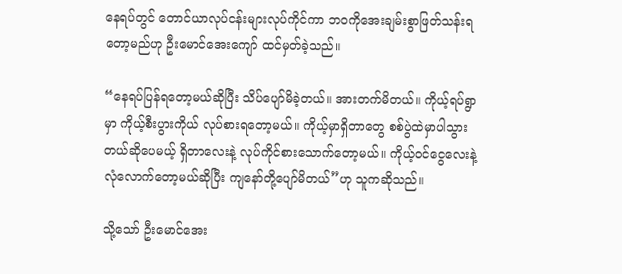နေရပ်တွင် တောင်ယာလုပ်ငန်းများလုပ်ကိုင်ကာ ဘဝကိုအေးချမ်းစွာဖြတ်သန်းရတော့မည်ဟု ဦးမောင်အေးကျော် ထင်မှတ်ခဲ့သည်။

“နေရပ်ပြန်ရတော့မယ်ဆိုပြီး သိပ်ပျော်မိခဲ့တယ်။ အားတက်မိတယ်။ ကိုယ့်ရပ်ရွာမှာ ကိုယ့်စီးပွားကိုယ် လုပ်စားရတော့မယ်။ ကိုယ့်မှာရှိတာတွေ စစ်ပွဲထဲမှာပါသွားတယ်ဆိုပေမယ့် ရှိတာလေးနဲ့ လုပ်ကိုင်စားသောက်တော့မယ်။ ကိုယ့်ဝင်ငွေလေးနဲ့ လုံလောက်တော့မယ်ဆိုပြီး ကျနော်တို့ပျော်မိတယ်”ဟု သူကဆိုသည်။

သို့သော် ဦးမောင်အေး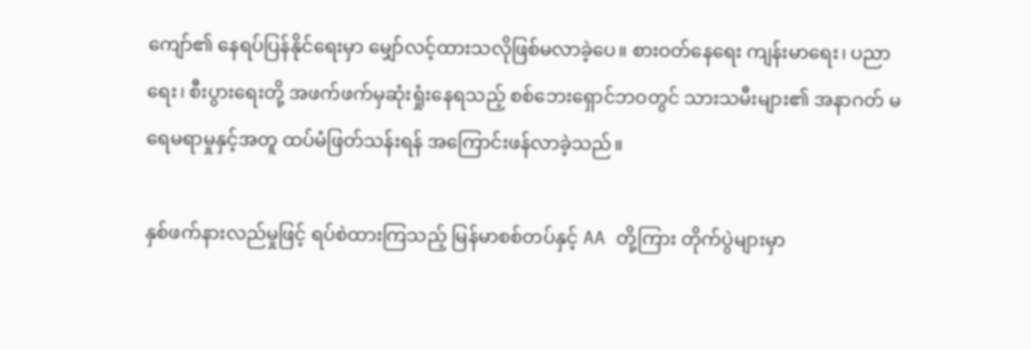ကျော်၏ နေရပ်ပြန်နိုင်ရေးမှာ မျှော်လင့်ထားသလိုဖြစ်မလာခဲ့ပေ။ စားဝတ်နေရေး ကျန်းမာရေး၊ ပညာရေး၊ စီးပွားရေးတို့ အဖက်ဖက်မှဆုံးရှုံးနေရသည့် စစ်ဘေးရှောင်ဘဝတွင် သားသမီးများ၏ အနာဂတ် မရေမရာမှုနှင့်အတူ ထပ်မံဖြတ်သန်းရန် အကြောင်းဖန်လာခဲ့သည်။

နှစ်ဖက်နားလည်မှုဖြင့် ရပ်စဲထားကြသည့် မြန်မာစစ်တပ်နှင့် AA တို့ကြား တိုက်ပွဲများမှာ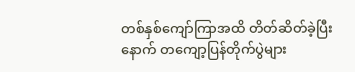တစ်နှစ်ကျော်ကြာအထိ တိတ်ဆိတ်ခဲ့ပြီးနောက် တကျော့ပြန်တိုက်ပွဲများ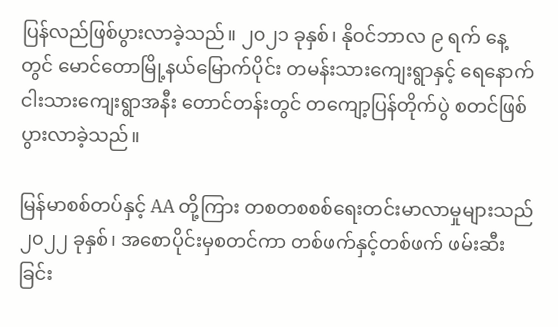ပြန်လည်ဖြစ်ပွားလာခဲ့သည်။ ၂၀၂၁ ခုနှစ်၊ နိုဝင်ဘာလ ၉ ရက် နေ့တွင် မောင်တောမြို့နယ်မြောက်ပိုင်း တမန်းသားကျေးရွာနှင့် ရေနောက်ငါးသားကျေးရွာအနီး တောင်တန်းတွင် တကျော့ပြန်တိုက်ပွဲ စတင်ဖြစ်ပွားလာခဲ့သည်။

မြန်မာစစ်တပ်နှင့် AA တို့ကြား တစတစစစ်ရေးတင်းမာလာမှုများသည် ၂၀၂၂ ခုနှစ်၊ အစောပိုင်းမှစတင်ကာ တစ်ဖက်နှင့်တစ်ဖက် ဖမ်းဆီးခြင်း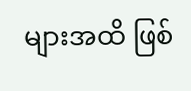များအထိ ဖြစ်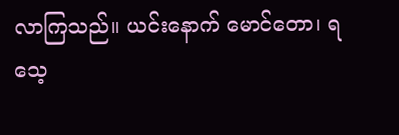လာကြသည်။ ယင်းနောက် မောင်တော၊ ရသေ့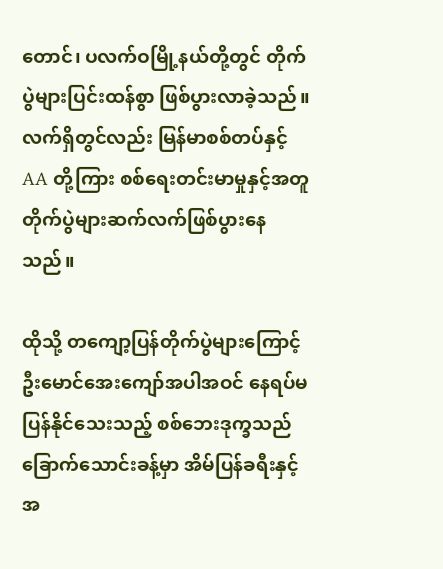တောင်၊ ပလက်ဝမြို့နယ်တို့တွင် တိုက်ပွဲများပြင်းထန်စွာ ဖြစ်ပွားလာခဲ့သည်။ လက်ရှိတွင်လည်း မြန်မာစစ်တပ်နှင့် AA တို့ကြား စစ်ရေးတင်းမာမှုနှင့်အတူ တိုက်ပွဲများဆက်လက်ဖြစ်ပွားနေသည်။

ထိုသို့ တကျော့ပြန်တိုက်ပွဲများကြောင့် ဦးမောင်အေးကျော်အပါအဝင် နေရပ်မပြန်နိုင်သေးသည့် စစ်ဘေးဒုက္ခသည်ခြောက်သောင်းခန့်မှာ အိမ်ပြန်ခရီးနှင့် အ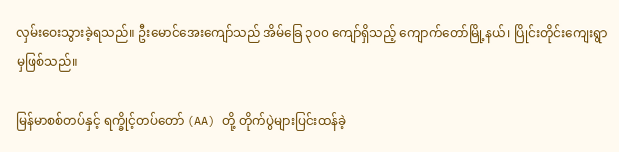လှမ်းဝေးသွားခဲ့ရသည်။ ဦးမောင်အေးကျော်သည် အိမ်ခြေ ၃၀၀ ကျော်ရှိသည့် ကျောက်တော်မြို့နယ်၊ ပြိုင်းတိုင်းကျေးရွာမှဖြစ်သည်။

မြန်မာစစ်တပ်နှင့် ရက္ခိုင့်တပ်တော် (AA) တို့ တိုက်ပွဲများပြင်းထန်ခဲ့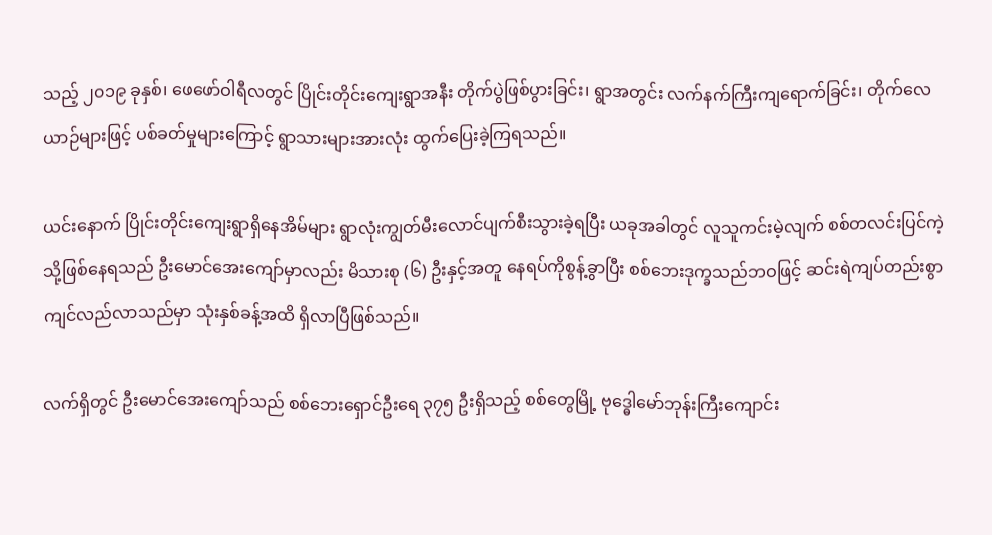သည့် ၂၀၁၉ ခုနှစ်၊ ဖေဖော်ဝါရီလတွင် ပြိုင်းတိုင်းကျေးရွာအနီး တိုက်ပွဲဖြစ်ပွားခြင်း၊ ရွာအတွင်း လက်နက်ကြီးကျရောက်ခြင်း၊ တိုက်လေယာဉ်များဖြင့် ပစ်ခတ်မှုများကြောင့် ရွာသားများအားလုံး ထွက်ပြေးခဲ့ကြရသည်။

ယင်းနောက် ပြိုင်းတိုင်းကျေးရွာရှိနေအိမ်များ ရွာလုံးကျွတ်မီးလောင်ပျက်စီးသွားခဲ့ရပြီး ယခုအခါတွင် လူသူကင်းမဲ့လျက် စစ်တလင်းပြင်ကဲ့သို့ဖြစ်နေရသည် ဦးမောင်အေးကျော်မှာလည်း မိသားစု (၆) ဦးနှင့်အတူ နေရပ်ကိုစွန့်ခွာပြီး စစ်ဘေးဒုက္ခသည်ဘဝဖြင့် ဆင်းရဲကျပ်တည်းစွာကျင်လည်လာသည်မှာ သုံးနှစ်ခန့်အထိ ရှိလာပြီဖြစ်သည်။

လက်ရှိတွင် ဦးမောင်အေးကျော်သည် စစ်ဘေးရှောင်ဦးရေ ၃၇၅ ဦးရှိသည့် စစ်တွေမြို့ ဗုဒ္ဓေါမော်ဘုန်းကြီးကျောင်း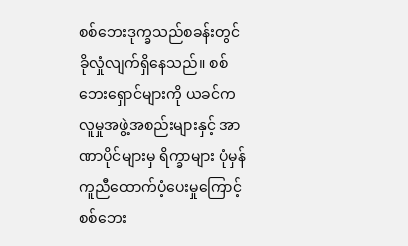စစ်ဘေးဒုက္ခသည်စခန်းတွင် ခိုလှုံလျက်ရှိနေသည်။ စစ်ဘေးရှောင်များကို ယခင်က လူမှုအဖွဲ့အစည်းများနှင့် အာဏာပိုင်များမှ ရိက္ခာများ ပုံမှန်ကူညီထောက်ပံ့ပေးမှုကြောင့် စစ်ဘေး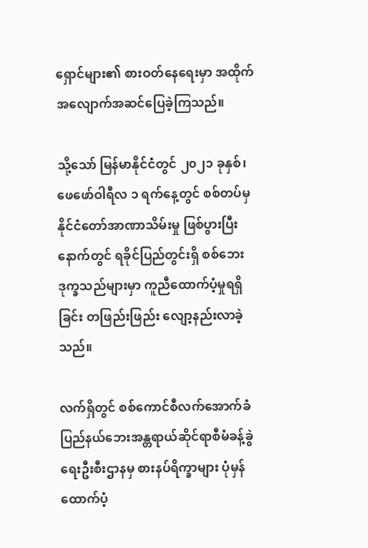ရှောင်များ၏ စားဝတ်နေရေးမှာ အထိုက်အလျောက်အဆင်ပြေခဲ့ကြသည်။

သို့သော် မြန်မာနိုင်ငံတွင် ၂၀၂၁ ခုနှစ်၊ ဖေဖော်ဝါရီလ ၁ ရက်နေ့တွင် စစ်တပ်မှ နိုင်ငံတော်အာဏာသိမ်းမှု ဖြစ်ပွားပြီးနောက်တွင် ရခိုင်ပြည်တွင်းရှိ စစ်ဘေးဒုက္ခသည်များမှာ ကူညီထောက်ပံ့မှုရရှိခြင်း တဖြည်းဖြည်း လျော့နည်းလာခဲ့သည်။

လက်ရှိတွင် စစ်ကောင်စီလက်အောက်ခံ ပြည်နယ်ဘေးအန္တရာယ်ဆိုင်ရာစီမံခန့်ခွဲရေးဦးစီးဌာနမှ စားနပ်ရိက္ခာများ ပုံမှန်ထောက်ပံ့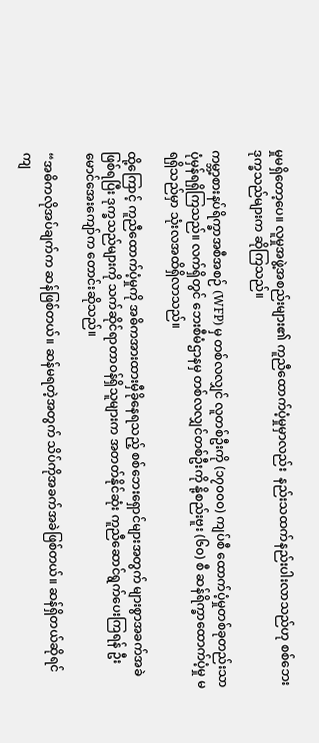မှုမရှိတော့ပေ။ လူမှုအဖွဲ့အစည်းများ၏ ကူညီထောက်ပံ့မှုမှာလည်း  နည်းသထက်နည်းပါးလာသည်ဟု စစ်ဘေးဒုက္ခသည်များက ဆိုကြသည်။

ကမ္ဘာ့စားနပ်ရိက္ခာအစီအစဉ် (WFP) မှ တစ်လလျှင် လူတစ်ဦးကို (၁၇၀၀၀) ကျပ်စီ ထောက်ပံ့မှုတစ်ခုတည်းသာ ပုံမှန်ရရှိကြသည်။ လက်ရှိတွင် ဘေးစီမံဌာနမှ တစ်လလျှင်တစ်ဦးကို နို့စည်းဗူး (၆၀) စီ ဆန်ရိက္ခာထောက်ပံ့မှု မရရှိသည်မှာ သုံးလအထိရှိလာသည်။

ထို့ကြောင့် ကူညီထောက်ပံ့မှုကို အဓိကအားထားမှီခိုနေရသည့် စစ်ဘေးရှောင်များအတွက် များစွာအခက်အခဲ ဖြစ်ရပြီး ဒုက္ခသည်များကို သက်ဆိုင်ရာတာဝန်ရှိသူများက အတတ်နိုင်ဆုံး ကူညီဆောင်ရွက်ပေးကြရန် ဦးမောင်အေးကျော်က တောင်းဆိုသည်။

“အဓိကလိုအပ်ချက်က ဆန်ဖြစ်တယ်။ ဆန်မရတဲ့အတွက် သိပ်ကိုအခက်အခဲဖြစ်တယ်။ ဆန်ရှိတယ်ဆိုရင် ကျ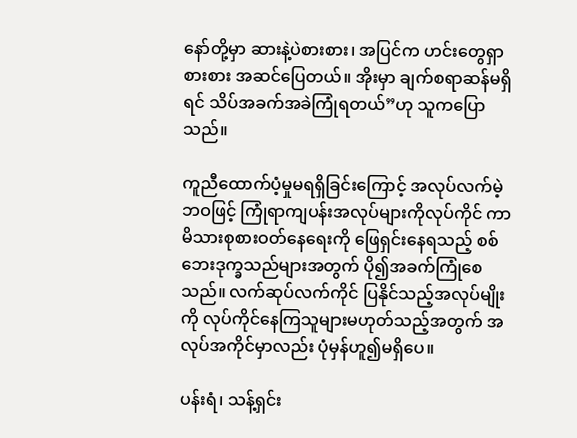နော်တို့မှာ ဆားနဲ့ပဲစားစား၊ အပြင်က ဟင်းတွေရှာစားစား အဆင်ပြေတယ်။ အိုးမှာ ချက်စရာဆန်မရှိရင် သိပ်အခက်အခဲကြုံရတယ်”ဟု သူကပြောသည်။

ကူညီထောက်ပံ့မှုမရရှိခြင်းကြောင့် အလုပ်လက်မဲ့ဘဝဖြင့် ကြုံရာကျပန်းအလုပ်များကိုလုပ်ကိုင် ကာ မိသားစုစားဝတ်နေရေးကို ဖြေရှင်းနေရသည့် စစ်ဘေးဒုက္ခသည်များအတွက် ပို၍အခက်ကြုံစေသည်။ လက်ဆုပ်လက်ကိုင် ပြနိုင်သည့်အလုပ်မျိုးကို လုပ်ကိုင်နေကြသူများမဟုတ်သည့်အတွက် အလုပ်အကိုင်မှာလည်း ပုံမှန်ဟူ၍မရှိပေ။

ပန်းရံ၊ သန့်ရှင်း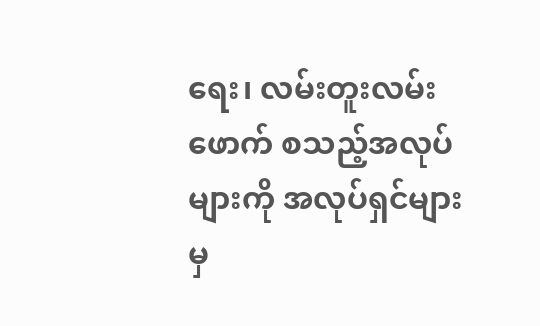ရေး၊ လမ်းတူးလမ်းဖောက် စသည့်အလုပ်များကို အလုပ်ရှင်များမှ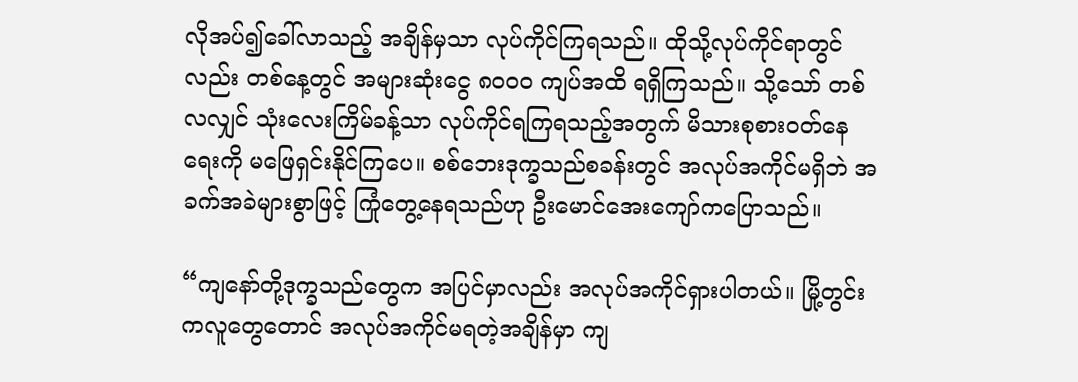လိုအပ်၍ခေါ်လာသည့် အချိန်မှသာ လုပ်ကိုင်ကြရသည်။ ထိုသို့လုပ်ကိုင်ရာတွင်လည်း တစ်နေ့တွင် အများဆုံးငွေ ၈၀၀၀ ကျပ်အထိ ရရှိကြသည်။ သို့သော် တစ်လလျှင် သုံးလေးကြိမ်ခန့်သာ လုပ်ကိုင်ရကြရသည့်အတွက် မိသားစုစားဝတ်နေရေးကို မဖြေရှင်းနိုင်ကြပေ။ စစ်ဘေးဒုက္ခသည်စခန်းတွင် အလုပ်အကိုင်မရှိဘဲ အခက်အခဲများစွာဖြင့် ကြုံတွေ့နေရသည်ဟု ဦးမောင်အေးကျော်ကပြောသည်။

“ကျနော်တို့ဒုက္ခသည်တွေက အပြင်မှာလည်း အလုပ်အကိုင်ရှားပါတယ်။ မြို့တွင်းကလူတွေတောင် အလုပ်အကိုင်မရတဲ့အချိန်မှာ ကျ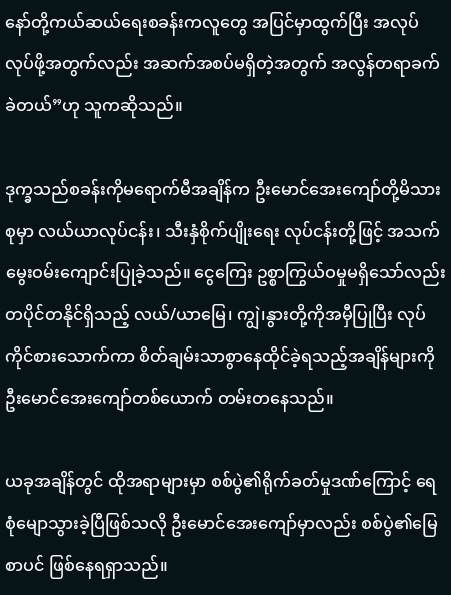နော်တို့ကယ်ဆယ်ရေးစခန်းကလူတွေ အပြင်မှာထွက်ပြီး အလုပ်လုပ်ဖို့အတွက်လည်း အဆက်အစပ်မရှိတဲ့အတွက် အလွန်တရာခက်ခဲတယ်”ဟု သူကဆိုသည်။

ဒုက္ခသည်စခန်းကိုမရောက်မီအချိန်က ဦးမောင်အေးကျော်တို့မိသားစုမှာ လယ်ယာလုပ်ငန်း၊ သီးနှံစိုက်ပျိုးရေး လုပ်ငန်းတို့ဖြင့် အသက်မွေးဝမ်းကျောင်းပြုခဲ့သည်။ ငွေကြေး ဥစ္စာကြွယ်ဝမှုမရှိသော်လည်း တပိုင်တနိုင်ရှိသည့် လယ်/ယာမြေ၊ ကျွဲ၊နွားတို့ကိုအမှီပြုပြီး လုပ်ကိုင်စားသောက်ကာ စိတ်ချမ်းသာစွာနေထိုင်ခဲ့ရသည့်အချိန်များကို ဦးမောင်အေးကျော်တစ်ယောက် တမ်းတနေသည်။

ယခုအချိန်တွင် ထိုအရာများမှာ စစ်ပွဲ၏ရိုက်ခတ်မှုဒဏ်ကြောင့် ရေစုံမျောသွားခဲ့ပြီဖြစ်သလို ဦးမောင်အေးကျော်မှာလည်း စစ်ပွဲ၏မြေစာပင် ဖြစ်နေရရှာသည်။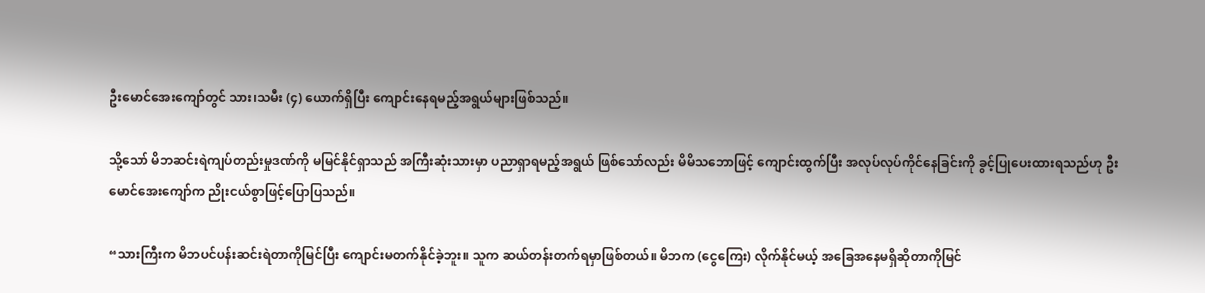ဦးမောင်အေးကျော်တွင် သား၊သမီး (၄) ယောက်ရှိပြီး ကျောင်းနေရမည့်အရွယ်များဖြစ်သည်။

သို့သော် မိဘဆင်းရဲကျပ်တည်းမှုဒဏ်ကို မမြင်နိုင်ရှာသည် အကြီးဆုံးသားမှာ ပညာရှာရမည့်အရွယ် ဖြစ်သော်လည်း မိမိသဘောဖြင့် ကျောင်းထွက်ပြီး အလုပ်လုပ်ကိုင်နေခြင်းကို ခွင့်ပြုပေးထားရသည်ဟု ဦးမောင်အေးကျော်က ညိုးငယ်စွာဖြင့်ပြောပြသည်။

“သားကြီးက မိဘပင်ပန်းဆင်းရဲတာကိုမြင်ပြီး ကျောင်းမတက်နိုင်ခဲ့ဘူး။ သူက ဆယ်တန်းတက်ရမှာဖြစ်တယ်။ မိဘက (ငွေကြေး) လိုက်နိုင်မယ့် အခြေအနေမရှိဆိုတာကိုမြင်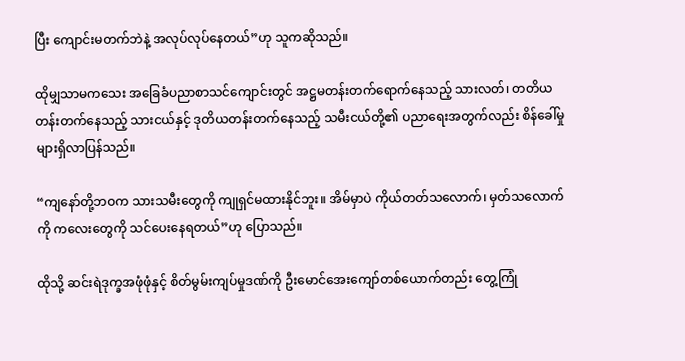ပြီး ကျောင်းမတက်ဘဲနဲ့ အလုပ်လုပ်နေတယ်”ဟု သူကဆိုသည်။

ထိုမျှသာမကသေး အခြေခံပညာစာသင်ကျောင်းတွင် အဋ္ဌမတန်းတက်ရောက်နေသည့် သားလတ်၊ တတိယတန်းတက်နေသည့် သားငယ်နှင့် ဒုတိယတန်းတက်နေသည့် သမီးငယ်တို့၏ ပညာရေးအတွက်လည်း စိန်ခေါ်မှုများရှိလာပြန်သည်။

“ကျနော်တို့ဘဝက သားသမီးတွေကို ကျုရှင်မထားနိုင်ဘူး။ အိမ်မှာပဲ ကိုယ်တတ်သလောက်၊ မှတ်သလောက်ကို ကလေးတွေကို သင်ပေးနေရတယ်”ဟု ပြောသည်။

ထိုသို့ ဆင်းရဲဒုက္ခအဖုံဖုံနှင့် စိတ်မွမ်းကျပ်မှုဒဏ်ကို ဦးမောင်အေးကျော်တစ်ယောက်တည်း တွေ့ကြုံ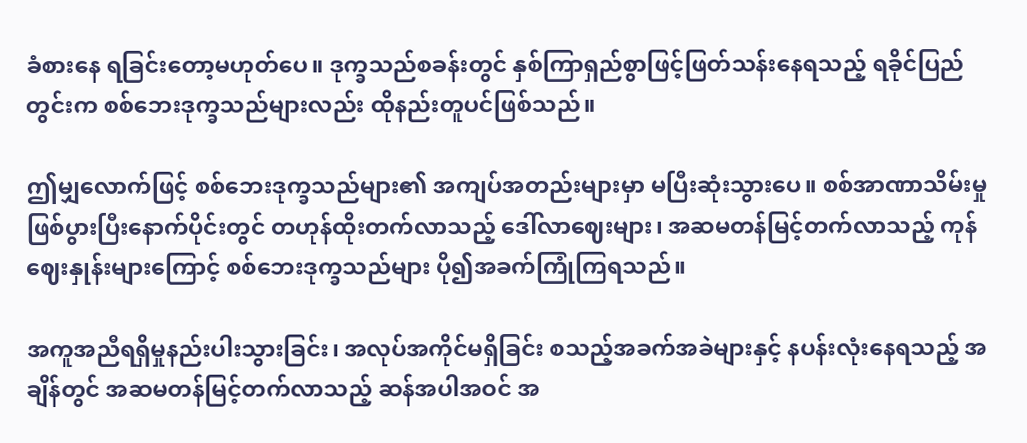ခံစားနေ ရခြင်းတော့မဟုတ်ပေ။ ဒုက္ခသည်စခန်းတွင် နှစ်ကြာရှည်စွာဖြင့်ဖြတ်သန်းနေရသည့် ရခိုင်ပြည်တွင်းက စစ်ဘေးဒုက္ခသည်များလည်း ထိုနည်းတူပင်ဖြစ်သည်။

ဤမျှလောက်ဖြင့် စစ်ဘေးဒုက္ခသည်များ၏ အကျပ်အတည်းများမှာ မပြီးဆုံးသွားပေ။ စစ်အာဏာသိမ်းမှု ဖြစ်ပွားပြီးနောက်ပိုင်းတွင် တဟုန်ထိုးတက်လာသည့် ဒေါ်လာဈေးများ၊ အဆမတန်မြင့်တက်လာသည့် ကုန်ဈေးနှုန်းများကြောင့် စစ်ဘေးဒုက္ခသည်များ ပို၍အခက်ကြုံကြရသည်။

အကူအညီရရှိမှုနည်းပါးသွားခြင်း၊ အလုပ်အကိုင်မရှိခြင်း စသည့်အခက်အခဲများနှင့် နပန်းလုံးနေရသည့် အချိန်တွင် အဆမတန်မြင့်တက်လာသည့် ဆန်အပါအဝင် အ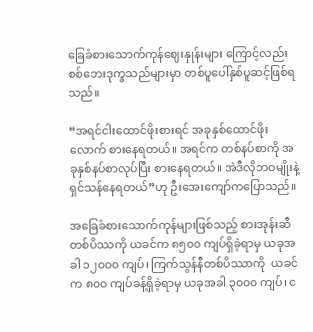ခြေခံစားသောက်ကုန်ဈေးနှုန်းများ ကြောင့်လည်း စစ်ဘေးဒုက္ခသည်များမှာ တစ်ပူပေါ်နှစ်ပူဆင့်ဖြစ်ရသည်။

“အရင်ငါးထောင်ဖိုးစားရင် အခုနှစ်ထောင်ဖိုးလောက် စားနေရတယ်။ အရင်က တစ်နပ်စာကို အခုနှစ်နပ်စာလုပ်ပြီး စားနေရတယ်။ အဲဒီလိုဘဝမျိုးနဲ့ ရှင်သန်နေရတယ်”ဟု ဦးအေးကျော်ကပြောသည်။

အခြေခံစားသောက်ကုန်များဖြစ်သည့် စားအုန်းဆီတစ်ပိဿကို ယခင်က ၈၅၀၀ ကျပ်ရှိခဲ့ရာမှ ယခုအခါ ၁၂၀၀၀ ကျပ်၊ ကြက်သွန်နီတစ်ပိဿာကို  ယခင်က ၈၀၀ ကျပ်ခန့်ရှိခဲ့ရာမှ ယခုအခါ ၃၀၀၀ ကျပ်၊ င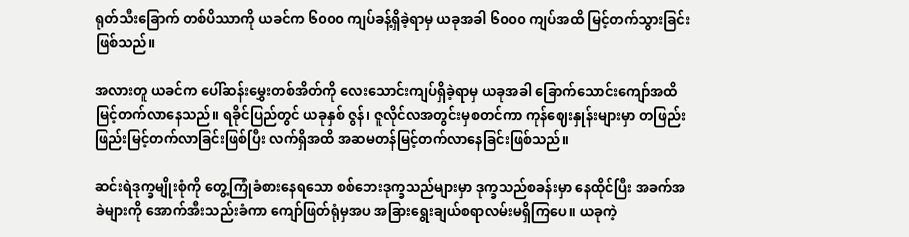ရုတ်သီးခြောက် တစ်ပိဿာကို ယခင်က ၆၀၀၀ ကျပ်ခန့်ရှိခဲ့ရာမှ ယခုအခါ ၆၀၀၀ ကျပ်အထိ မြင့်တက်သွားခြင်းဖြစ်သည်။

အလားတူ ယခင်က ပေါ်ဆန်းမွှေးတစ်အိတ်ကို လေးသောင်းကျပ်ရှိခဲ့ရာမှ ယခုအခါ ခြောက်သောင်းကျော်အထိ မြင့်တက်လာနေသည်။ ရခိုင်ပြည်တွင် ယခုနှစ် ဇွန်၊ ဇူလိုင်လအတွင်းမှစတင်ကာ ကုန်ဈေးနှုန်းများမှာ တဖြည်းဖြည်းမြင့်တက်လာခြင်းဖြစ်ပြီး လက်ရှိအထိ အဆမတန်မြင့်တက်လာနေခြင်းဖြစ်သည်။

ဆင်းရဲဒုက္ခမျိုးစုံကို တွေ့ကြုံခံစားနေရသော စစ်ဘေးဒုက္ခသည်များမှာ ဒုက္ခသည်စခန်းမှာ နေထိုင်ပြီး အခက်အခဲများကို အောက်အီးသည်းခံကာ ကျော်ဖြတ်ရုံမှအပ အခြားရွေးချယ်စရာလမ်းမရှိကြပေ။ ယခုကဲ့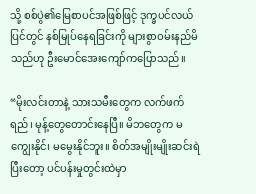သို့ စစ်ပွဲ၏မြေစာပင်အဖြစ်ဖြင့် ဒုက္ခပင်လယ်ပြင်တွင် နစ်မြုပ်နေရခြင်းကို များစွာဝမ်းနည်မိသည်ဟု ဦးမောင်အေးကျော်ကပြောသည်။

“မိုးလင်းတာနဲ့ သားသမီးတွေက လက်ဖက်ရည်၊ မုန့်တွေတောင်းနေပြီ။ မိဘတွေက မကျွေးနိုင်၊ မမွေးနိုင်ဘူး။ စိတ်အမျိုးမျိုးဆင်းရဲပြီးတော့ ပင်ပန်းမှုတွင်းထဲမှာ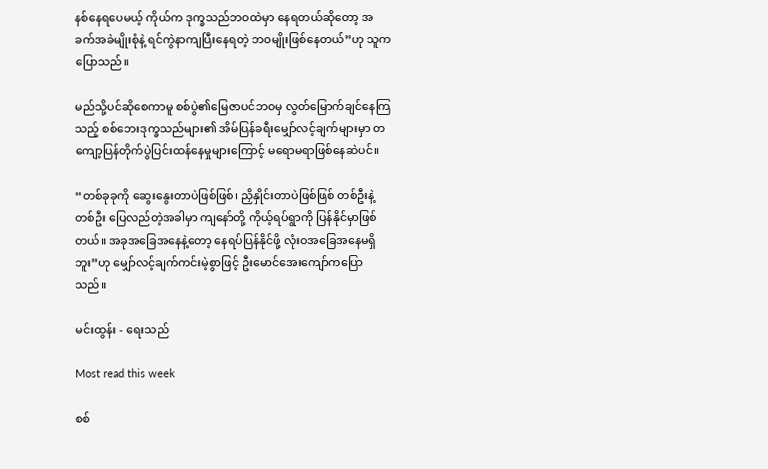နစ်နေရပေမယ့် ကိုယ်က ဒုက္ခသည်ဘဝထဲမှာ နေရတယ်ဆိုတော့ အခက်အခဲမျိုးစုံနဲ့ ရင်ကွဲနာကျပြီးနေရတဲ့ ဘဝမျိုးဖြစ်နေတယ်”ဟု သူကပြောသည်။

မည်သို့ပင်ဆိုစေကာမူ စစ်ပွဲ၏မြေဇာပင်ဘဝမှ လွတ်မြောက်ချင်နေကြသည့် စစ်ဘေးဒုက္ခသည်များ၏ အိမ်ပြန်ခရီးမျှော်လင့်ချက်များမှာ တကျော့ပြန်တိုက်ပွဲပြင်းထန်နေမှုများကြောင့် မရောမရာဖြစ်နေဆဲပင်။

“တစ်ခုခုကို ဆွေးနွေးတာပဲဖြစ်ဖြစ်၊ ညှိနှိုင်းတာပဲဖြစ်ဖြစ် တစ်ဦးနဲ့တစ်ဦး ပြေလည်တဲ့အခါမှာ ကျနော်တို့ ကိုယ့်ရပ်ရွာကို ပြန်နိုင်မှာဖြစ်တယ်။ အခုအခြေအနေနဲ့တော့ နေရပ်ပြန်နိုင်ဖို့ လုံးဝအခြေအနေမရှိဘူး”ဟု မျှော်လင့်ချက်ကင်းမဲ့စွာဖြင့် ဦးမောင်အေးကျော်ကပြောသည်။

မင်းထွန်း - ရေးသည်

Most read this week

စစ်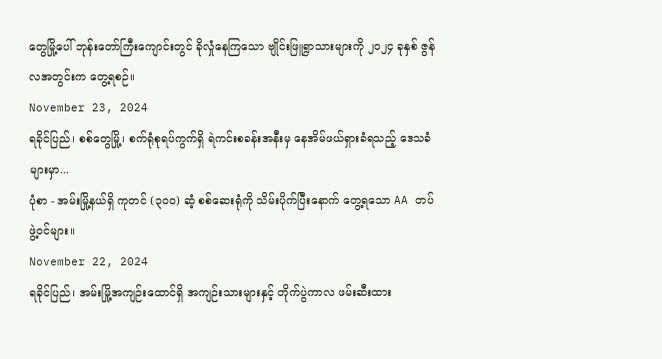တွေမြို့ပေါ် ဘုန်းတော်ကြီးကျောင်းတွင် ခိုလှုံနေကြသော ဗျိုင်းဖြူရွာသားများကို ၂၀၂၄ ခုနှစ် ဇွန်လအတွင်းက တွေ့ရစဉ်။
November 23, 2024
ရခိုင်ပြည်၊ စစ်တွေမြို့၊ စက်ရုံစုရပ်ကွက်ရှိ ရဲကင်းစခန်းအနီးမှ နေအိမ်ဖယ်ရှားခံရသည့် ဒေသခံများမှာ...
ပုံစာ - အမ်းမြို့နယ်ရှိ ကုတင် (၃၀၀) ဆံ့ စစ်ဆေးရုံကို သိမ်းပိုက်ပြီးနောက် တွေ့ရသော AA တပ်ဖွဲ့ဝင်များ။
November 22, 2024
ရခိုင်ပြည်၊ အမ်းမြို့အကျဉ်းထောင်ရှိ အကျဉ်းသားများနှင့် တိုက်ပွဲကာလ ဖမ်းဆီးထား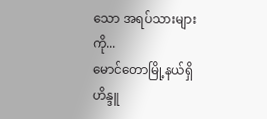သော အရပ်သားများကို...
မောင်တောမြို့နယ်ရှိ ဟိန္ဒူ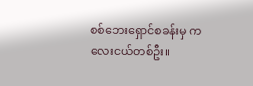စစ်ဘေးရှောင်စခန်းမှ ကလေးငယ်တစ်ဦး။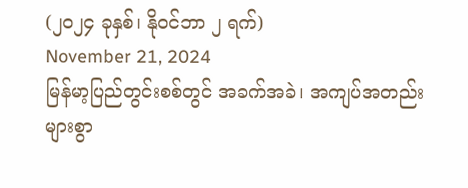(၂၀၂၄ ခုနှစ်၊ နိုဝင်ဘာ ၂ ရက်)
November 21, 2024
မြန်မာ့ပြည်တွင်းစစ်တွင် အခက်အခဲ၊ အကျပ်အတည်းများစွာ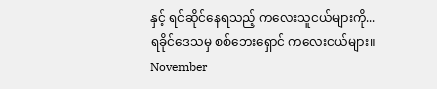နှင့် ရင်ဆိုင်နေရသည့် ကလေးသူငယ်များကို...
ရခိုင်ဒေသမှ စစ်ဘေးရှောင် ကလေးငယ်များ။
November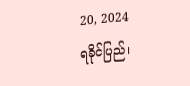20, 2024
ရခိုင်ပြည်၊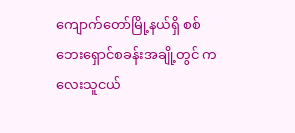ကျောက်တော်မြို့နယ်ရှိ စစ်ဘေးရှောင်စခန်းအချို့တွင် ကလေးသူငယ်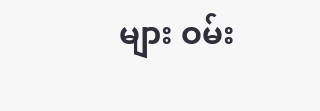များ ဝမ်း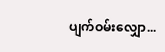ပျက်ဝမ်းလျှော...